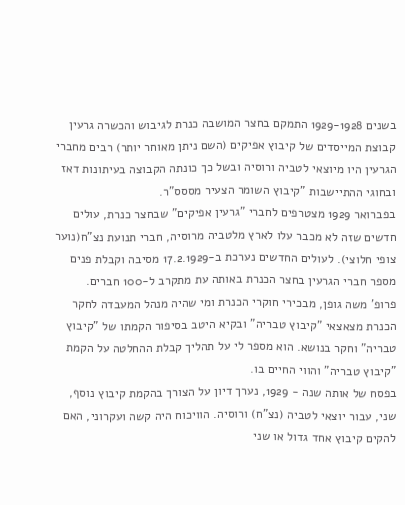בשנים 1929-1928 התמקם בחצר המושבה כנרת לגיבוש והכשרה גרעין קבוצת המייסדים של קיבוץ אפיקים (השם ניתן מאוחר יותר) רבים מחברי הגרעין היו מיוצאי לטביה ורוסיה ובשל כך כונתה הקבוצה בעיתונות דאז ובחוגי ההתיישבות "קיבוץ השומר הצעיר מססס"ר.
בפברואר 1929 מצטרפים לחברי "גרעין אפיקים" שבחצר כנרת, עולים חדשים שזה לא מכבר עלו לארץ מלטביה מרוסיה, חברי תנועת נצ"ח(נוער צופי חלוצי). לעולים החדשים נערכת ב-17.2.1929 מסיבה וקבלת פנים מספר חברי הגרעין בחצר הכנרת באותה עת מתקרב ל-100 חברים.
פרופ' משה גופן, מבכירי חוקרי הכנרת ומי שהיה מנהל המעבדה לחקר הכנרת מצאצאי "קיבוץ טבריה" ובקיא היטב בסיפור הקמתו של "קיבוץ טבריה" וחקר בנושא. הוא מספר לי על תהליך קבלת ההחלטה על הקמת "קיבוץ טבריה" והווי החיים בו.
בפסח של אותה שנה - 1929, נערך דיון על הצורך בהקמת קיבוץ נוסף, שני, עבור יוצאי לטביה (נצ"ח) ורוסיה. הוויכוח היה קשה ועקרוני, האם להקים קיבוץ אחד גדול או שני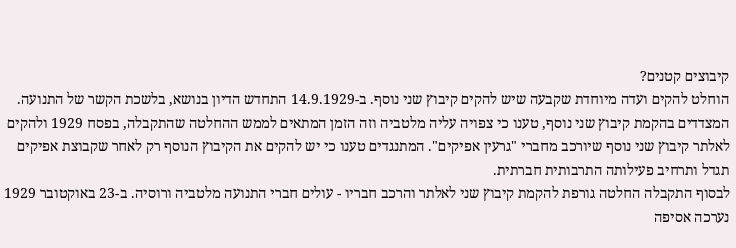קיבוצים קטנים?
הוחלט להקים ועדה מיוחדת שקבעה שיש להקים קיבוץ שני נוסף. ב-14.9.1929 התחדש הדיון בנושא, בלשכת הקשר של התנועה. המצדדים בהקמת קיבוץ שני נוסף, טענו כי צפויה עליה מלטביה וזה הזמן המתאים לממש ההחלטה שהתקבלה, בפסח 1929 ולהקים לאלתר קיבוץ שני נוסף שיורכב מחברי "גרעין אפיקים". המתנגדים טענו כי יש להקים את הקיבוץ הנוסף רק לאחר שקבוצת אפיקים תגדל ותרחיב פעילותה התרבותית חברתית.
לבסוף התקבלה החלטה גורפת להקמת קיבוץ שני לאלתר והרכב חבריו - עולים חברי התנועה מלטביה ורוסיה. ב-23 באוקטובר 1929 נערכה אסיפה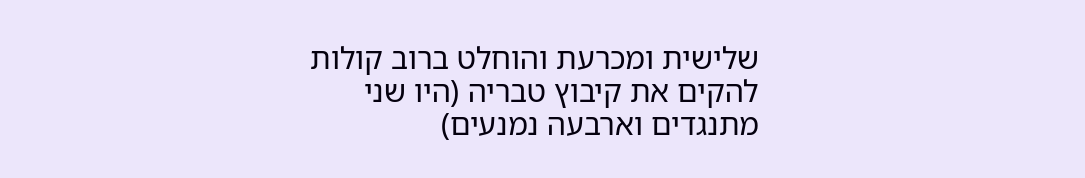שלישית ומכרעת והוחלט ברוב קולות להקים את קיבוץ טבריה (היו שני מתנגדים וארבעה נמנעים)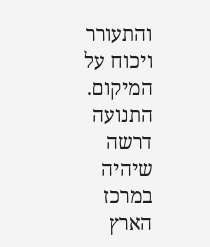והתעורר ויכוח על המיקום. התנועה דרשה שיהיה במרכז
הארץ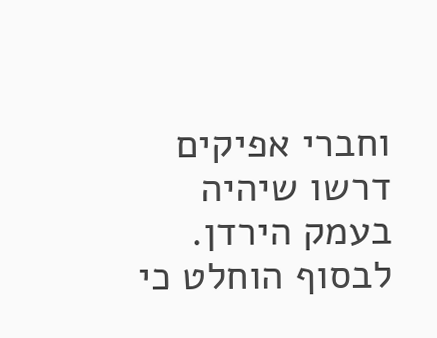וחברי אפיקים דרשו שיהיה בעמק הירדן. לבסוף הוחלט כי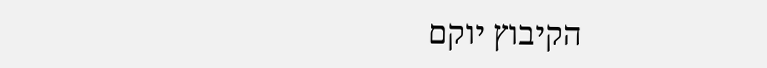הקיבוץ יוקם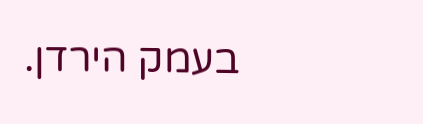בעמק הירדן.